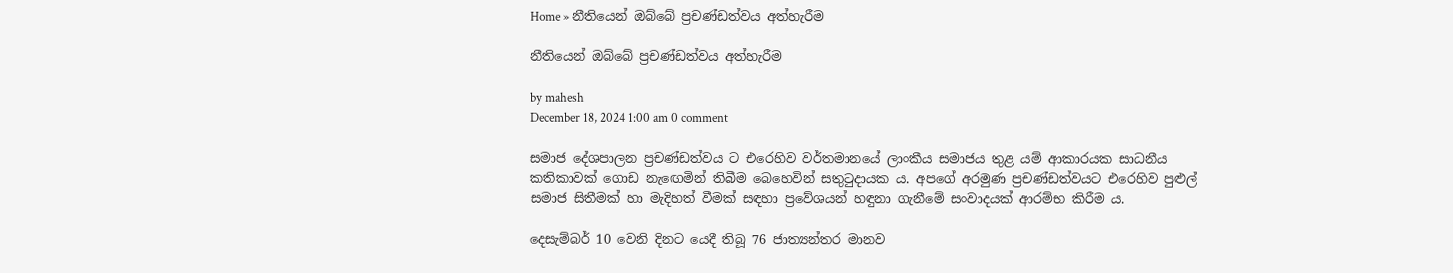Home » නීතියෙන් ඔබ්බේ ප්‍රචණ්ඩත්වය අත්හැරීම

නීතියෙන් ඔබ්බේ ප්‍රචණ්ඩත්වය අත්හැරීම

by mahesh
December 18, 2024 1:00 am 0 comment

සමාජ දේශපාලන ප්‍රචණ්ඩත්වය ට එරෙහිව වර්තමානයේ ලාංකීය සමාජය තුළ යම් ආකාරයක සාධනීය කතිකාවක් ගොඩ නැඟෙමින් තිබීම බෙහෙවින් සතුටුදායක ය. අපගේ අරමුණ ප්‍රචණ්ඩත්වයට එරෙහිව පුළුල් සමාජ සිතීමක් හා මැදිහත් වීමක් සඳහා ප්‍රවේශයන් හඳුනා ගැනීමේ සංවාදයක් ආරම්භ කිරීම ය.

දෙසැම්බර් 10 වෙනි දිනට යෙදී තිබූ 76 ජාත්‍යන්තර මානව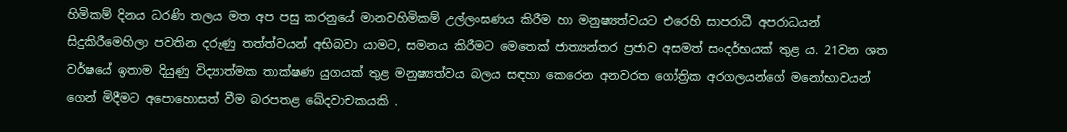හිමිකම් දිනය ධරණි තලය මත අප පසු කරනුයේ මානවහිමිකම් උල්ලංඝණය කිරීම හා මනුෂ්‍යත්වයට එරෙහි සාපරාධී අපරාධයන් සිදුකිරීමෙහිලා පවතින දරුණු තත්ත්වයන් අභිබවා යාමට, සමනය කිරීමට මෙතෙක් ජාත්‍යන්තර ප්‍රජාව අසමත් සංදර්භයක් තුළ ය. 21වන ශත වර්ෂයේ ඉතාම දියුණු විද්‍යාත්මක තාක්ෂණ යුගයක් තුළ මනුෂ්‍යත්වය බලය සඳහා කෙරෙන අනවරත ගෝත්‍රික අරගලයන්ගේ මනෝභාවයන් ගෙන් මිදීමට අපොහොසත් වීම බරපතළ ඛේදවාචකයකි .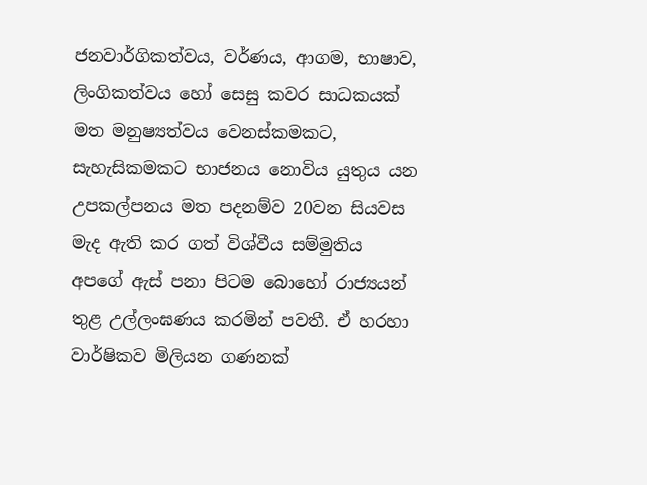ජනවාර්ගිකත්වය, වර්ණය, ආගම, භාෂාව, ලිංගිකත්වය හෝ සෙසු කවර සාධකයක් මත මනුෂ්‍යත්වය වෙනස්කමකට, සැහැසිකමකට භාජනය නොවිය යුතුය යන උපකල්පනය මත පදනම්ව 20වන සියවස මැද ඇති කර ගත් විශ්වීය සම්මුතිය අපගේ ඇස් පනා පිටම බොහෝ රාජ්‍යයන් තුළ උල්ලංඝණය කරමින් පවතී. ඒ හරහා වාර්ෂිකව මිලියන ගණනක්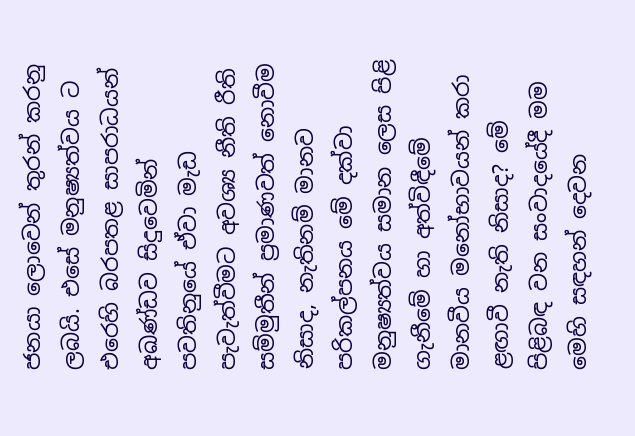ජනයා ලොවෙන් තුරන් කරනු ලබයි. එසේ මනුෂ්‍යත්වය ට එරෙහි බරපතළ සාපරාධයන් අඛණ්ඩව සිදුවෙමින් පවතිනුයේ ඒවා මැඩ පැවැත්වීමට අවශ්‍ය නීති රීති සම්මුතීන් ප්‍රමාණවත් නොවීම නිසාද, නැතිනම් මානව පරිකල්පනය මේ දක්වා මනුෂ්‍යත්වය සමාන ලෙස පිළි ගැනීමේ හා අත්විඳීමේ මානවීය මනෝභාවයන් කරා ළඟාවී නැති නිසාද? මේ පිළිබඳ වන සංවාදයේදී මම මෙහි සඳහන් දෙවන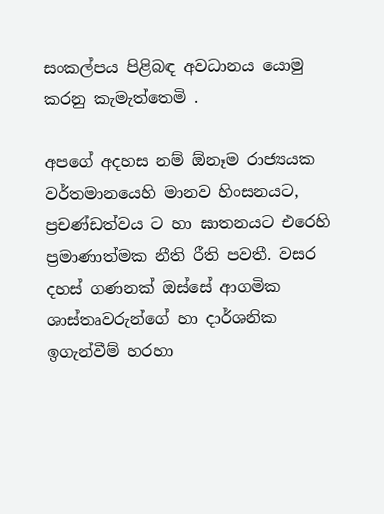සංකල්පය පිළිබඳ අවධානය යොමු කරනු කැමැත්තෙමි .

අපගේ අදහස නම් ඕනෑම රාජ්‍යයක වර්තමානයෙහි මානව හිංසනයට, ප්‍රචණ්ඩත්වය ට හා ඝාතනයට එරෙහි ප්‍රමාණාත්මක නීති රීති පවතී. වසර දහස් ගණනක් ඔස්සේ ආගමික ශාස්තෘවරුන්ගේ හා දාර්ශනික ඉගැන්වීම් හරහා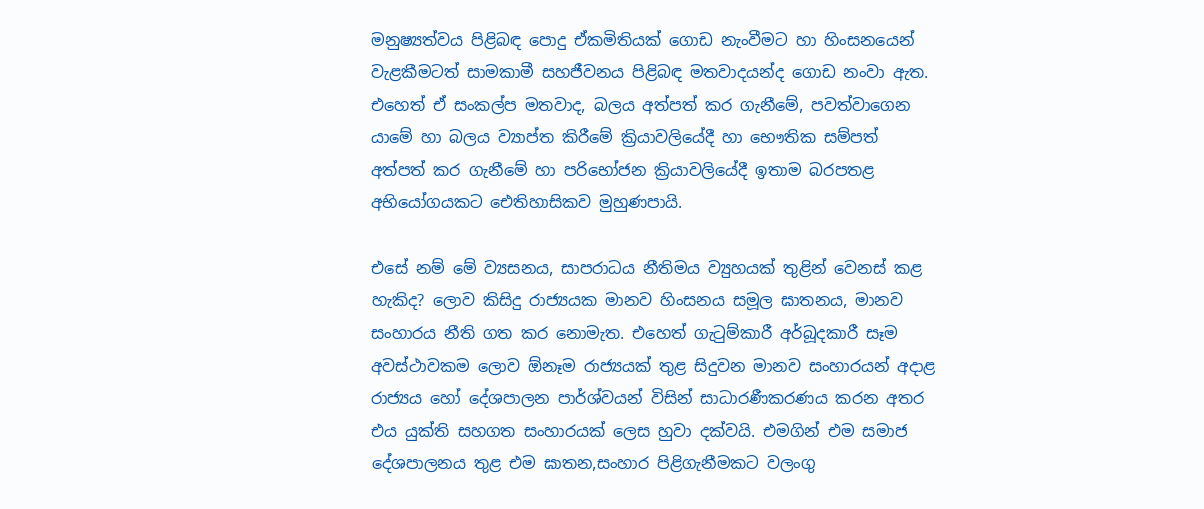මනුෂ්‍යත්වය පිළිබඳ පොදු ඒකමිතියක් ගොඩ නැංවීමට හා හිංසනයෙන් වැළකීමටත් සාමකාමී සහජීවනය පිළිබඳ මතවාදයන්ද ගොඩ නංවා ඇත. එහෙත් ඒ සංකල්ප මතවාද, බලය අත්පත් කර ගැනීමේ, පවත්වාගෙන යාමේ හා බලය ව්‍යාප්ත කිරීමේ ක්‍රියාවලියේදී හා භෞතික සම්පත් අත්පත් කර ගැනීමේ හා පරිභෝජන ක්‍රියාවලියේදී ඉතාම බරපතළ අභියෝගයකට ඓතිහාසිකව මුහුණපායි.

එසේ නම් මේ ව්‍යසනය, සාපරාධය නීතිමය ව්‍යුහයක් තුළින් වෙනස් කළ හැකිද? ලොව කිසිදු රාජ්‍යයක මානව හිංසනය සමූල ඝාතනය, මානව සංහාරය නීති ගත කර නොමැත. එහෙත් ගැටුම්කාරී අර්බූදකාරී සෑම අවස්ථාවකම ලොව ඕනෑම රාජ්‍යයක් තුළ සිදුවන මානව සංහාරයන් අදාළ රාජ්‍යය හෝ දේශපාලන පාර්ශ්වයන් විසින් සාධාරණීකරණය කරන අතර එය යුක්ති සහගත සංහාරයක් ලෙස හුවා දක්වයි. එමගින් එම සමාජ දේශපාලනය තුළ එම ඝාතන,සංහාර පිළිගැනීමකට වලංගු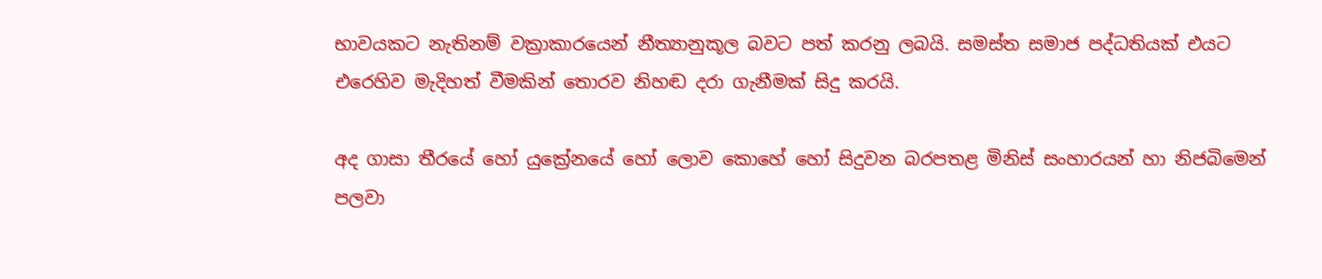භාවයකට නැතිනම් වක්‍රාකාරයෙන් නීත්‍යානුකූල බවට පත් කරනු ලබයි. සමස්ත සමාජ පද්ධතියක් එයට එරෙහිව මැදිහත් වීමකින් තොරව නිහඬ දරා ගැනීමක් සිදු කරයි.

අද ගාසා තීරයේ හෝ යුක්‍රේනයේ හෝ ලොව කොහේ හෝ සිදුවන බරපතළ මිනිස් සංහාරයන් හා නිජබිමෙන් පලවා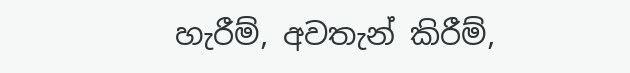හැරීම්, අවතැන් කිරීම්,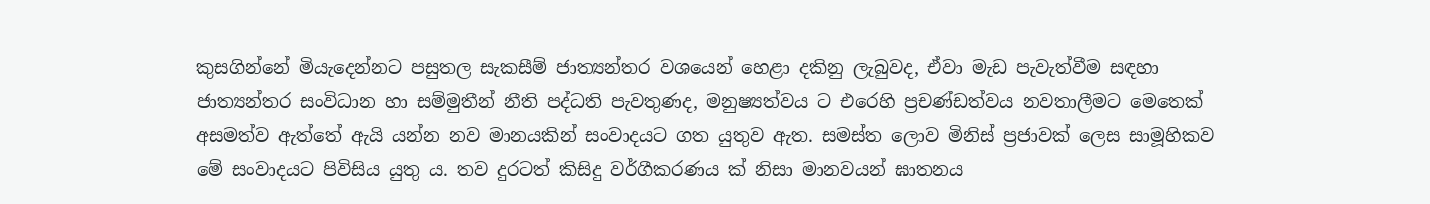කුසගින්නේ මියැදෙන්නට පසුතල සැකසීම් ජාත්‍යන්තර වශයෙන් හෙළා දකිනු ලැබුවද, ඒවා මැඩ පැවැත්වීම සඳහා ජාත්‍යන්තර සංවිධාන හා සම්මුතීන් නීති පද්ධති පැවතුණද, මනුෂ්‍යත්වය ට එරෙහි ප්‍රචණ්ඩත්වය නවතාලීමට මෙතෙක් අසමත්ව ඇත්තේ ඇයි යන්න නව මානයකින් සංවාදයට ගත යුතුව ඇත. සමස්ත ලොව මිනිස් ප්‍රජාවක් ලෙස සාමූහිකව මේ සංවාදයට පිවිසිය යුතු ය. තව දුරටත් කිසිදු වර්ගීකරණය ක් නිසා මානවයන් ඝාතනය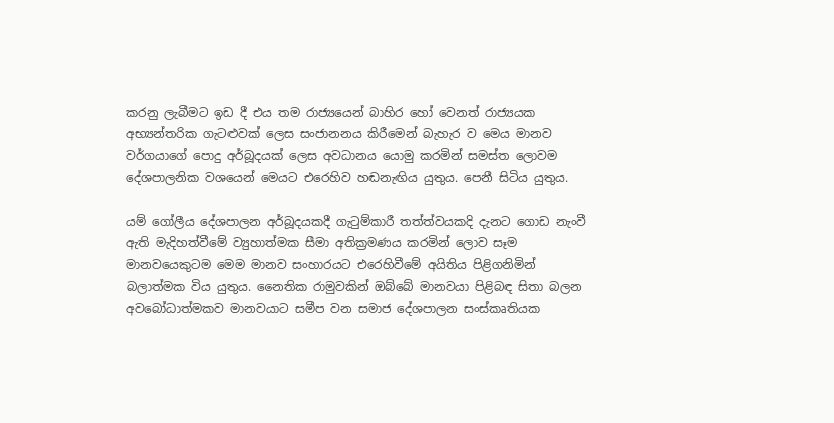කරනු ලැබීමට ඉඩ දී එය තම රාජ්‍යයෙන් බාහිර හෝ වෙනත් රාජ්‍යයක අභ්‍යන්තරික ගැටළුවක් ලෙස සංජානනය කිරීමෙන් බැහැර ව මෙය මානව වර්ගයාගේ පොදු අර්බූදයක් ලෙස අවධානය යොමු කරමින් සමස්ත ලොවම දේශපාලනික වශයෙන් මෙයට එරෙහිව හඬනැඟිය යුතුය. පෙනී සිටිය යුතුය.

යම් ගෝලීය දේශපාලන අර්බූදයකදී ගැටුම්කාරී තත්ත්වයකදි දැනට ගොඩ නැංවී ඇති මැදිහත්වීමේ ව්‍යුහාත්මක සීමා අතික්‍රමණය කරමින් ලොව සෑම මානවයෙකුටම මෙම මානව සංහාරයට එරෙහිවීමේ අයිතිය පිළිගනිමින් බලාත්මක විය යුතුය. නෛතික රාමුවකින් ඔබ්බේ මානවයා පිළිබඳ සිතා බලන අවබෝධාත්මකව මානවයාට සමීප වන සමාජ දේශපාලන සංස්කෘතියක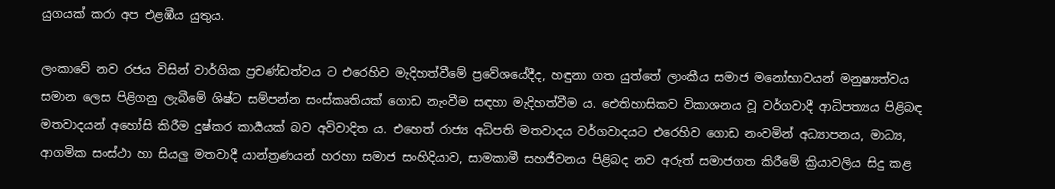යුගයක් කරා අප එළඹීය යුතුය.

ලංකාවේ නව රජය විසින් වාර්ගික ප්‍රචණ්ඩත්වය ට එරෙහිව මැදිහත්වීමේ ප්‍රවේශයේදීද, හඳුනා ගත යුත්තේ ලාංකීය සමාජ මනෝභාවයන් මනුෂ්‍යත්වය සමාන ලෙස පිළිගනු ලැබීමේ ශිෂ්ට සම්පන්න සංස්කෘතියක් ගොඩ නැංවීම සඳහා මැදිහත්වීම ය. ඓතිහාසිකව විකාශනය වූ වර්ගවාදී ආධිපත්‍යය පිළිබඳ මතවාදයන් අහෝසි කිරීම දුෂ්කර කාර්‍යයක් බව අවිවාදිත ය. එහෙත් රාජ්‍ය අධිපති මතවාදය වර්ගවාදයට එරෙහිව ගොඩ නංවමින් අධ්‍යාපනය, මාධ්‍ය, ආගමික සංස්ථා හා සියලු මතවාදී යාන්ත්‍රණයන් හරහා සමාජ සංහිදියාව, සාමකාමී සහජීවනය පිළිබද නව අරුත් සමාජගත කිරීමේ ක්‍රියාවලිය සිදු කළ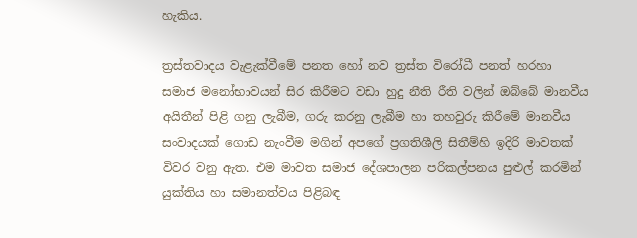හැකිය.

ත්‍රස්තවාදය වැළැක්වීමේ පනත හෝ නව ත්‍රස්ත විරෝධී පනත් හරහා සමාජ මනෝභාවයන් සිර කිරීමට වඩා හුදු නීති රීති වලින් ඔබ්බේ මානවීය අයිතීන් පිළි ගනු ලැබීම, ගරු කරනු ලැබීම හා තහවුරු කිරීමේ මානවීය සංවාදයක් ගොඩ නැංවීම මගින් අපගේ ප්‍රගතිශීලි සිතීම්හි ඉදිරි මාවතක් විවර වනු ඇත. එම මාවත සමාජ දේශපාලන පරිකල්පනය පුළුල් කරමින් යුක්තිය හා සමානත්වය පිළිබඳ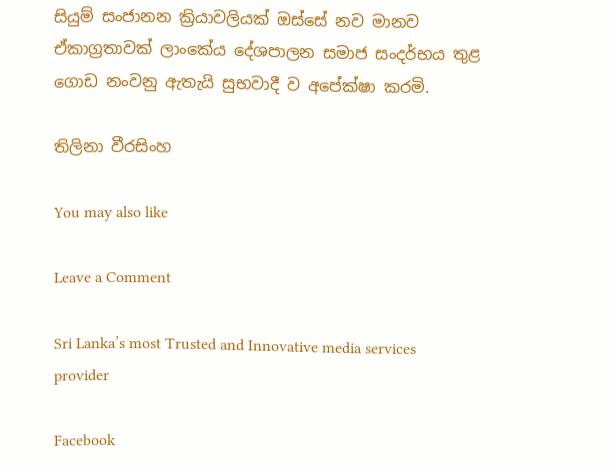සියුම් සංජානන ක්‍රියාවලියක් ඔස්සේ නව මානව ඒකාග්‍රතාවක් ලාංකේය දේශපාලන සමාජ සංදර්භය තුළ ගොඩ නංවනු ඇතැයි සුභවාදී ව අපේක්ෂා කරමි.

තිලිනා වීරසිංහ

You may also like

Leave a Comment

Sri Lanka’s most Trusted and Innovative media services provider

Facebook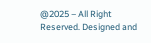@2025 – All Right Reserved. Designed and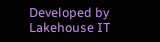Developed by Lakehouse IT